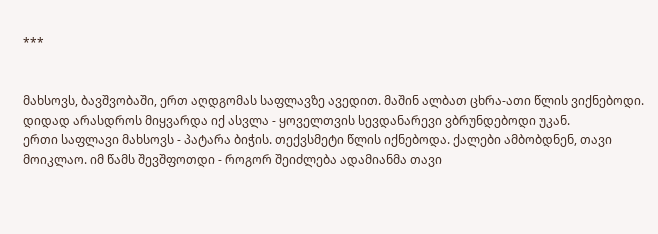***


მახსოვს, ბავშვობაში, ერთ აღდგომას საფლავზე ავედით. მაშინ ალბათ ცხრა-ათი წლის ვიქნებოდი. დიდად არასდროს მიყვარდა იქ ასვლა - ყოველთვის სევდანარევი ვბრუნდებოდი უკან.
ერთი საფლავი მახსოვს - პატარა ბიჭის. თექვსმეტი წლის იქნებოდა. ქალები ამბობდნენ, თავი მოიკლაო. იმ წამს შევშფოთდი - როგორ შეიძლება ადამიანმა თავი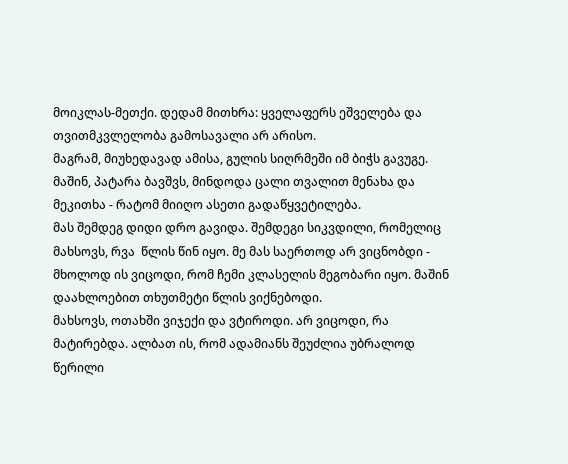მოიკლას-მეთქი. დედამ მითხრა: ყველაფერს ეშველება და თვითმკვლელობა გამოსავალი არ არისო.
მაგრამ, მიუხედავად ამისა, გულის სიღრმეში იმ ბიჭს გავუგე. მაშინ, პატარა ბავშვს, მინდოდა ცალი თვალით მენახა და მეკითხა - რატომ მიიღო ასეთი გადაწყვეტილება.
მას შემდეგ დიდი დრო გავიდა. შემდეგი სიკვდილი, რომელიც მახსოვს, რვა  წლის წინ იყო. მე მას საერთოდ არ ვიცნობდი - მხოლოდ ის ვიცოდი, რომ ჩემი კლასელის მეგობარი იყო. მაშინ დაახლოებით თხუთმეტი წლის ვიქნებოდი.
მახსოვს, ოთახში ვიჯექი და ვტიროდი. არ ვიცოდი, რა მატირებდა. ალბათ ის, რომ ადამიანს შეუძლია უბრალოდ წერილი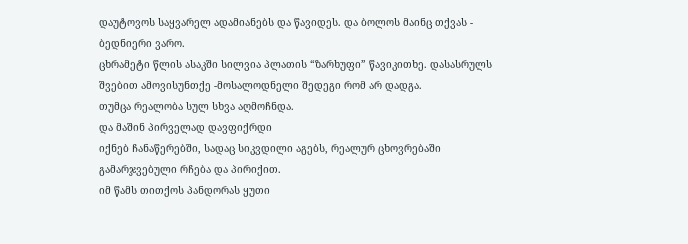დაუტოვოს საყვარელ ადამიანებს და წავიდეს. და ბოლოს მაინც თქვას - ბედნიერი ვარო.
ცხრამეტი წლის ასაკში სილვია პლათის “ზარხუფი” წავიკითხე. დასასრულს შვებით ამოვისუნთქე -მოსალოდნელი შედეგი რომ არ დადგა.
თუმცა რეალობა სულ სხვა აღმოჩნდა.
და მაშინ პირველად დავფიქრდი
იქნებ ჩანაწერებში, სადაც სიკვდილი აგებს, რეალურ ცხოვრებაში გამარჯვებული რჩება და პირიქით.
იმ წამს თითქოს პანდორას ყუთი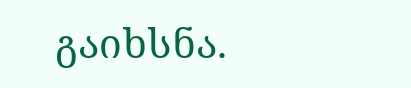გაიხსნა.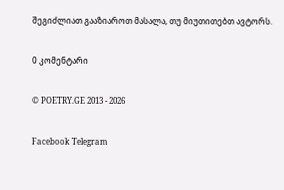შეგიძლიათ გააზიაროთ მასალა, თუ მიუთითებთ ავტორს.

0 კომენტარი

© POETRY.GE 2013 - 2026

Facebook Telegram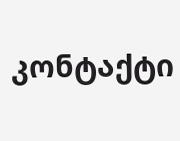კონტაქტი